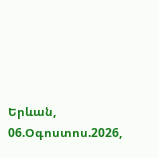Երևան, 06.Օգոստոս.2026,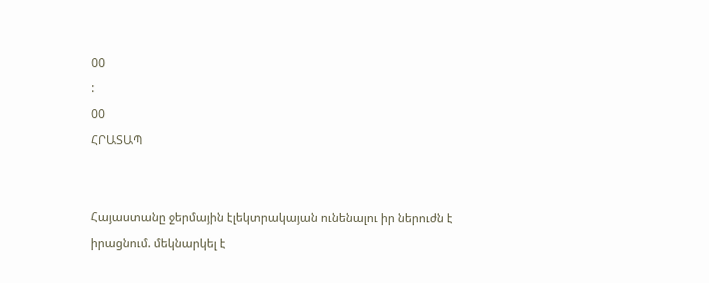00
:
00
ՀՐԱՏԱՊ


Հայաստանը ջերմային էլեկտրակայան ունենալու իր ներուժն է իրացնում. մեկնարկել է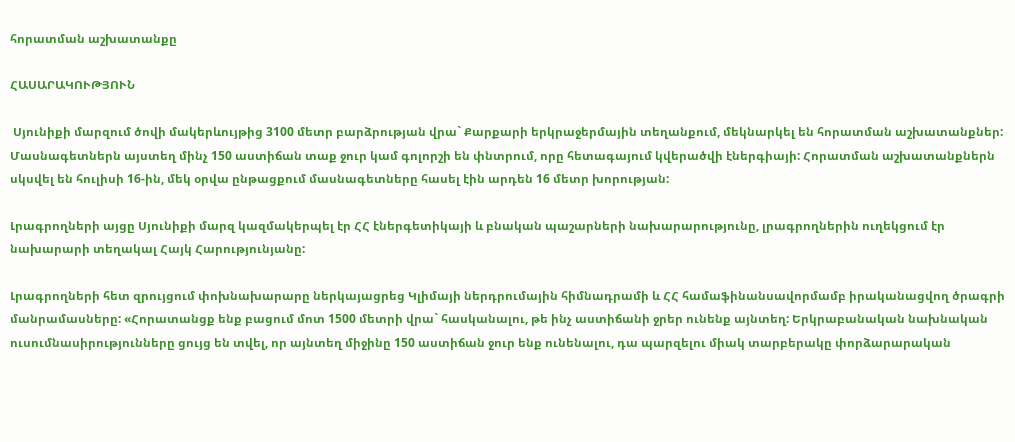հորատման աշխատանքը

ՀԱՍԱՐԱԿՈՒԹՅՈՒՆ

 Սյունիքի մարզում ծովի մակերևույթից 3100 մետր բարձրության վրա` Քարքարի երկրաջերմային տեղանքում, մեկնարկել են հորատման աշխատանքներ: Մասնագետներն այստեղ մինչ 150 աստիճան տաք ջուր կամ գոլորշի են փնտրում, որը հետագայում կվերածվի էներգիայի: Հորատման աշխատանքներն սկսվել են հուլիսի 16-ին, մեկ օրվա ընթացքում մասնագետները հասել էին արդեն 16 մետր խորության:

Լրագրողների այցը Սյունիքի մարզ կազմակերպել էր ՀՀ էներգետիկայի և բնական պաշարների նախարարությունը, լրագրողներին ուղեկցում էր նախարարի տեղակալ Հայկ Հարությունյանը:

Լրագրողների հետ զրույցում փոխնախարարը ներկայացրեց Կլիմայի ներդրումային հիմնադրամի և ՀՀ համաֆինանսավորմամբ իրականացվող ծրագրի մանրամասները: «Հորատանցք ենք բացում մոտ 1500 մետրի վրա` հասկանալու, թե ինչ աստիճանի ջրեր ունենք այնտեղ: Երկրաբանական նախնական ուսումնասիրությունները ցույց են տվել, որ այնտեղ միջինը 150 աստիճան ջուր ենք ունենալու, դա պարզելու միակ տարբերակը փորձարարական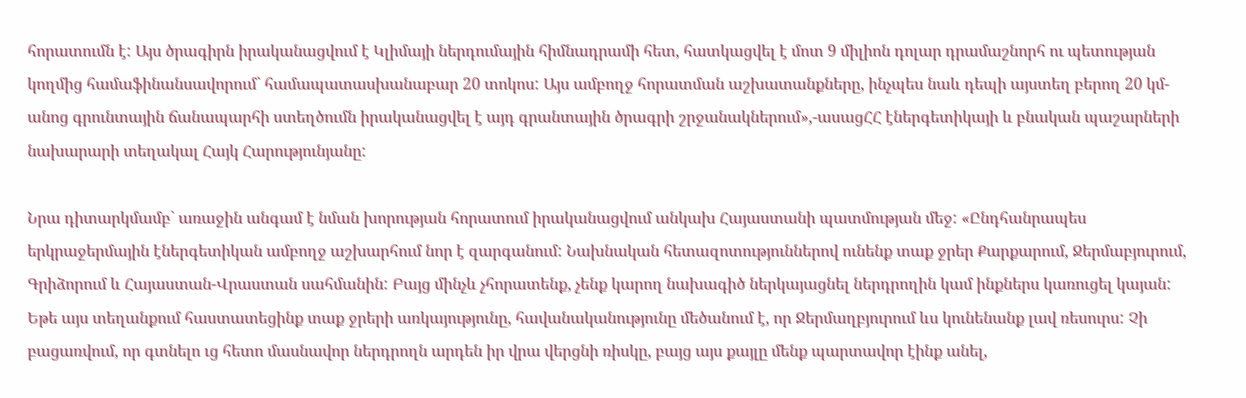հորատումն է: Այս ծրագիրն իրականացվում է Կլիմայի ներդումային հիմնադրամի հետ, հատկացվել է մոտ 9 միլիոն դոլար դրամաշնորհ ու պետության կողմից համաֆինանսավորում` համապատասխանաբար 20 տոկոս: Այս ամբողջ հորատման աշխատանքները, ինչպես նաև դեպի այստեղ բերող 20 կմ-անոց գրունտային ճանապարհի ստեղծումն իրականացվել է այդ գրանտային ծրագրի շրջանակներում»,-ասացՀՀ էներգետիկայի և բնական պաշարների նախարարի տեղակալ Հայկ Հարությունյանը:

Նրա դիտարկմամբ` առաջին անգամ է նման խորության հորատում իրականացվում անկախ Հայաստանի պատմության մեջ: «Ընդհանրապես երկրաջերմային էներգետիկան ամբողջ աշխարհում նոր է զարգանում: Նախնական հետազոտություններով ունենք տաք ջրեր Քարքարում, Ջերմաբյուրում, Գրիձորում և Հայաստան-Վրաստան սահմանին: Բայց մինչև չհորատենք, չենք կարող նախագիծ ներկայացնել ներդրողին կամ ինքներս կառուցել կայան: Եթե այս տեղանքում հաստատեցինք տաք ջրերի առկայությունը, հավանականությունը մեծանում է, որ Ջերմաղբյուրում ևս կունենանք լավ ռեսուրս: Չի բացառվում, որ գտնելո ւց հետո մասնավոր ներդրողն արդեն իր վրա վերցնի ռիսկը, բայց այս քայլը մենք պարտավոր էինք անել,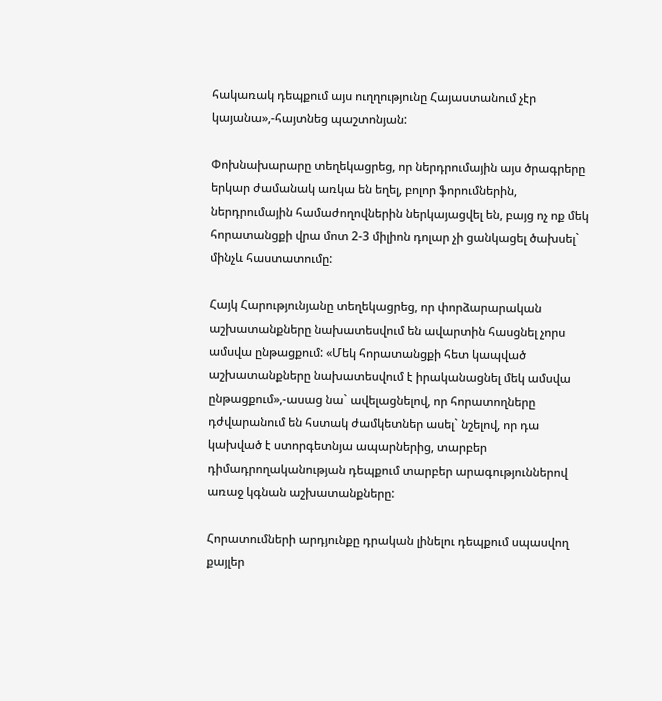հակառակ դեպքում այս ուղղությունը Հայաստանում չէր կայանա»,-հայտնեց պաշտոնյան:

Փոխնախարարը տեղեկացրեց, որ ներդրումային այս ծրագրերը երկար ժամանակ առկա են եղել, բոլոր ֆորումներին, ներդրումային համաժողովներին ներկայացվել են, բայց ոչ ոք մեկ հորատանցքի վրա մոտ 2-3 միլիոն դոլար չի ցանկացել ծախսել` մինչև հաստատումը:

Հայկ Հարությունյանը տեղեկացրեց, որ փորձարարական աշխատանքները նախատեսվում են ավարտին հասցնել չորս ամսվա ընթացքում: «Մեկ հորատանցքի հետ կապված աշխատանքները նախատեսվում է իրականացնել մեկ ամսվա ընթացքում»,-ասաց նա` ավելացնելով, որ հորատողները դժվարանում են հստակ ժամկետներ ասել` նշելով, որ դա կախված է ստորգետնյա ապարներից, տարբեր դիմադրողականության դեպքում տարբեր արագություններով առաջ կգնան աշխատանքները:

Հորատումների արդյունքը դրական լինելու դեպքում սպասվող քայլեր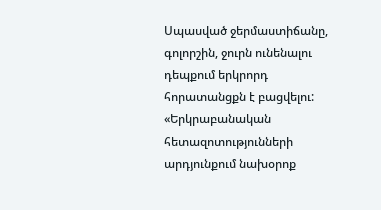Սպասված ջերմաստիճանը, գոլորշին, ջուրն ունենալու դեպքում երկրորդ հորատանցքն է բացվելու: «Երկրաբանական հետազոտությունների արդյունքում նախօրոք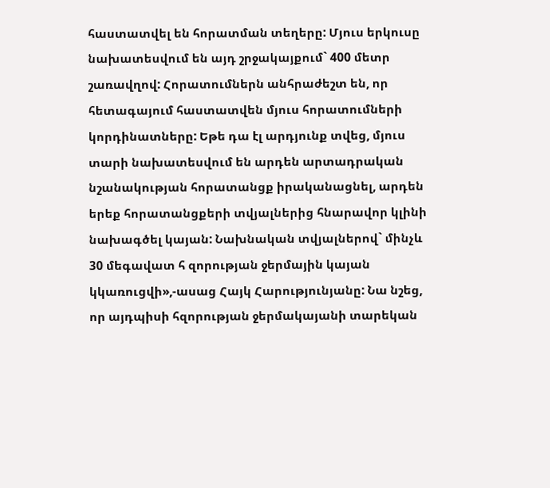հաստատվել են հորատման տեղերը: Մյուս երկուսը նախատեսվում են այդ շրջակայքում` 400 մետր շառավղով: Հորատումներն անհրաժեշտ են, որ հետագայում հաստատվեն մյուս հորատումների կորդինատները: Եթե դա էլ արդյունք տվեց, մյուս տարի նախատեսվում են արդեն արտադրական նշանակության հորատանցք իրականացնել, արդեն երեք հորատանցքերի տվյալներից հնարավոր կլինի նախագծել կայան: Նախնական տվյալներով` մինչև 30 մեգավատ հ զորության ջերմային կայան կկառուցվի»,-ասաց Հայկ Հարությունյանը: Նա նշեց, որ այդպիսի հզորության ջերմակայանի տարեկան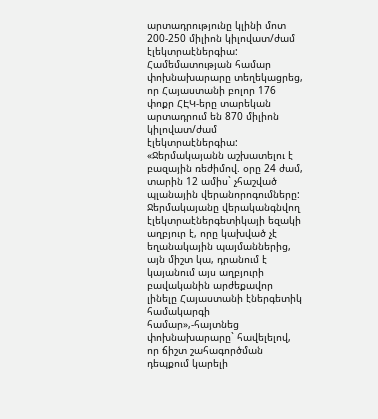արտադրությունը կլինի մոտ 200-250 միլիոն կիլովատ/ժամ էլեկտրաէներգիա: Համեմատության համար փոխնախարարը տեղեկացրեց, որ Հայաստանի բոլոր 176 փոքր ՀԷԿ-երը տարեկան արտադրում են 870 միլիոն կիլովատ/ժամ էլեկտրաէներգիա: «Ջերմակայանն աշխատելու է բազային ռեժիմով. օրը 24 ժամ, տարին 12 ամիս` չհաշված պլանային վերանորոգումները: Ջերմակայանը վերականգնվող էլեկտրաէներգետիկայի եզակի աղբյուր է, որը կախված չէ եղանակային պայմաններից, այն միշտ կա, դրանում է կայանում այս աղբյուրի բավականին արժեքավոր լինելը Հայաստանի էներգետիկ համակարգի համար»,-հայտնեց փոխնախարարը` հավելելով, որ ճիշտ շահագործման դեպքում կարելի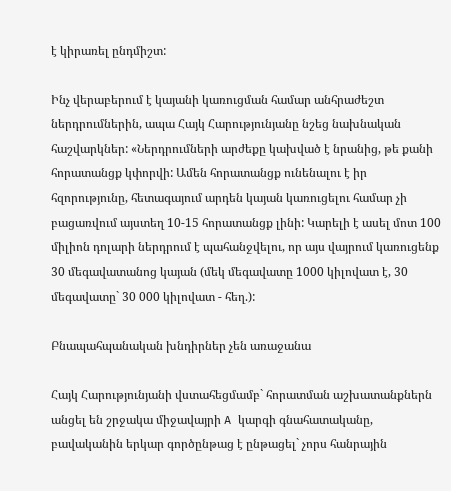է կիրառել ընդմիշտ:

Ինչ վերաբերում է կայանի կառուցման համար անհրաժեշտ ներդրումներին, ապա Հայկ Հարությունյանը նշեց նախնական հաշվարկներ: «Ներդրումների արժեքը կախված է նրանից, թե քանի հորատանցք կփորվի: Ամեն հորատանցք ունենալու է իր հզորությունը, հետագայում արդեն կայան կառուցելու համար չի բացառվում այստեղ 10-15 հորատանցք լինի: Կարելի է ասել մոտ 100 միլիոն դոլարի ներդրում է պահանջվելու, որ այս վայրում կառուցենք 30 մեգավատանոց կայան (մեկ մեգավատը 1000 կիլովատ է, 30 մեգավատը` 30 000 կիլովատ - հեղ.):

Բնապահպանական խնդիրներ չեն առաջանա

Հայկ Հարությունյանի վստահեցմամբ` հորատման աշխատանքներն անցել են շրջակա միջավայրի A կարգի գնահատականը, բավականին երկար գործընթաց է ընթացել` չորս հանրային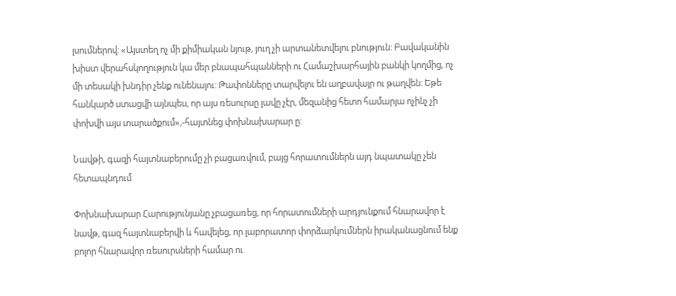լսումներով: «Այստեղ ոչ մի քիմիական նյութ, յուղ չի արտանետվելու բնություն: Բավականին խիստ վերահսկողություն կա մեր բնապահպանների ու Համաշխարհային բանկի կողմից, ոչ մի տեսակի խնդիր չենք ունենալու: Թափոնները տարվելու են աղբավայր ու թաղվեն: Եթե հանկարծ ստացվի այնպես, որ այս ռեսուրսը լավը չէր, մեզանից հետո համարյա ոչինչ չի փոխվի այս տարածքում»,-հայտնեց փոխնախարար ը:

Նավթի, գազի հայտնաբերումը չի բացառվում, բայց հորատումներն այդ նպատակը չեն հետապնդում

Փոխնախարար Հարությունյանը չբացառեց, որ հորատումների արդյունքում հնարավոր է նավթ, գազ հայտնաբերվի և հավելեց, որ լաբորատոր փորձարկումներն իրականացնում ենք բոլոր հնարավոր ռեսուրսների համար ու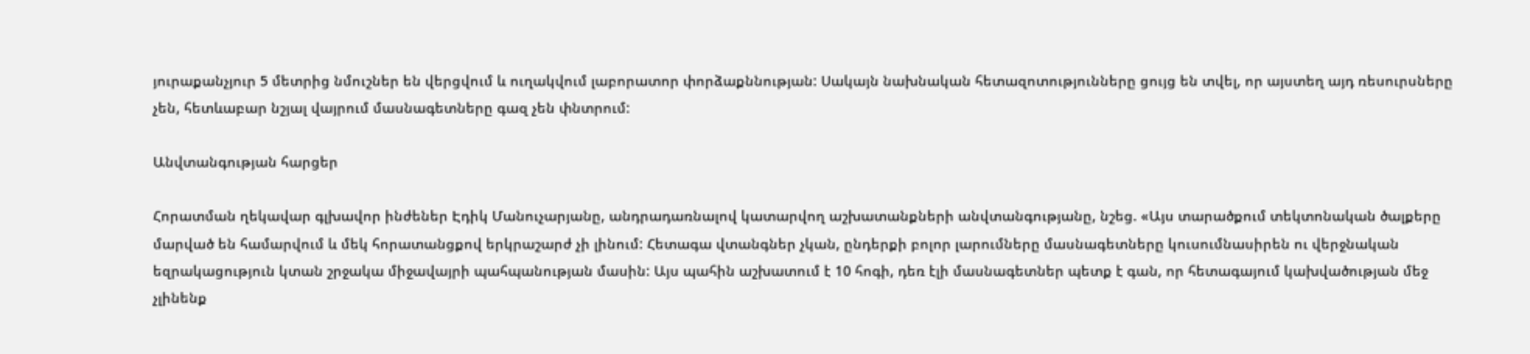յուրաքանչյուր 5 մետրից նմուշներ են վերցվում և ուղակվում լաբորատոր փորձաքննության: Սակայն նախնական հետազոտությունները ցույց են տվել, որ այստեղ այդ ռեսուրսները չեն, հետևաբար նշյալ վայրում մասնագետները գազ չեն փնտրում:

Անվտանգության հարցեր

Հորատման ղեկավար գլխավոր ինժեներ Էդիկ Մանուչարյանը, անդրադառնալով կատարվող աշխատանքների անվտանգությանը, նշեց. «Այս տարածքում տեկտոնական ծալքերը մարված են համարվում և մեկ հորատանցքով երկրաշարժ չի լինում: Հետագա վտանգներ չկան, ընդերքի բոլոր լարումները մասնագետները կուսումնասիրեն ու վերջնական եզրակացություն կտան շրջակա միջավայրի պահպանության մասին: Այս պահին աշխատում է 10 հոգի, դեռ էլի մասնագետներ պետք է գան, որ հետագայում կախվածության մեջ չլինենք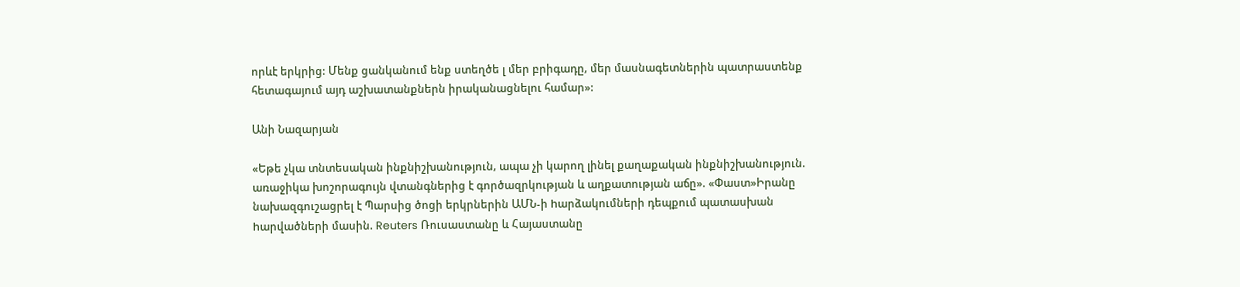որևէ երկրից: Մենք ցանկանում ենք ստեղծե լ մեր բրիգադը, մեր մասնագետներին պատրաստենք հետագայում այդ աշխատանքներն իրականացնելու համար»:

Անի Նազարյան

«Եթե չկա տնտեսական ինքնիշխանություն, ապա չի կարող լինել քաղաքական ինքնիշխանություն. առաջիկա խոշորագույն վտանգներից է գործազրկության և աղքատության աճը». «Փաստ»Իրանը նախազգուշացրել է Պարսից ծոցի երկրներին ԱՄՆ-ի hարձակումների դեպքում պատասխան hարվածների մասին. Reuters Ռուսաստանը և Հայաստանը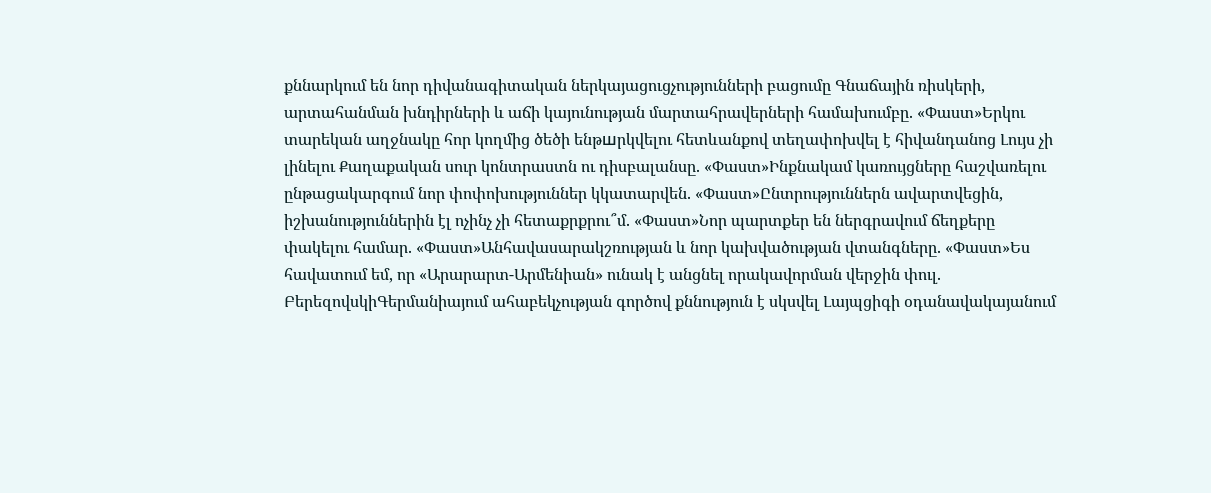քննարկում են նոր դիվանագիտական ներկայացուցչությունների բացումը Գնաճային ռիսկերի, արտահանման խնդիրների և աճի կայունության մարտահրավերների համախումբը. «Փաստ»Երկու տարեկան աղջնակը հոր կողմից ծեծի ենթшրկվելու հետևանքով տեղափոխվել է հիվանդանոց Լույս չի լինելու Քաղաքական սուր կոնտրաստն ու դիսբալանսը. «Փաստ»Ինքնակամ կառույցները հաշվառելու ընթացակարգում նոր փոփոխություններ կկատարվեն. «Փաստ»Ընտրություններն ավարտվեցին, իշխանություններին էլ ոչինչ չի հետաքրքրու՞մ. «Փաստ»Նոր պարտքեր են ներգրավում ճեղքերը փակելու համար. «Փաստ»Անհավասարակշռության և նոր կախվածության վտանգները. «Փաստ»Ես հավատում եմ, որ «Արարարտ-Արմենիան» ունակ է անցնել որակավորման վերջին փուլ. ԲերեզովսկիԳերմանիայում ահաբեկչության գործով քննություն է սկսվել Լայպցիգի օդանավակայանում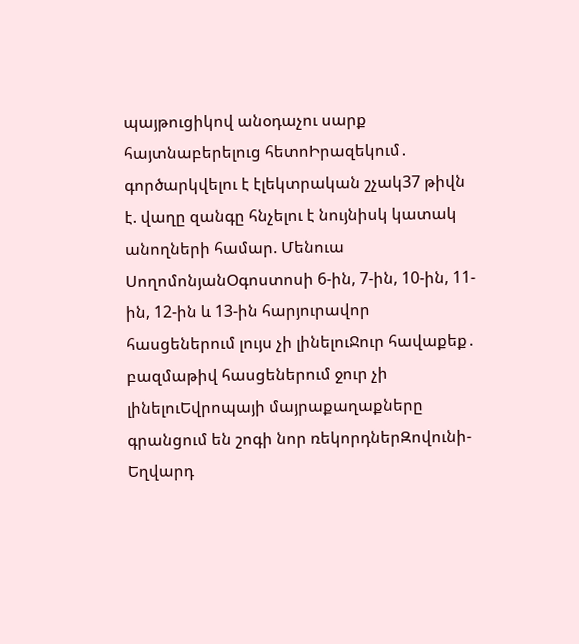պայթուցիկով անօդաչու սարք հայտնաբերելուց հետոԻրազեկում․ գործարկվելու է էլեկտրական շչակ37 թիվն է. վաղը զանգը հնչելու է նույնիսկ կատակ անողների համար. Մենուա ՍողոմոնյանՕգոստոսի 6-ին, 7-ին, 10-ին, 11-ին, 12-ին և 13-ին հարյուրավոր հասցեներում լույս չի լինելուՋուր հավաքեք․ բազմաթիվ հասցեներում ջուր չի լինելուԵվրոպայի մայրաքաղաքները գրանցում են շոգի նոր ռեկորդներԶովունի-Եղվարդ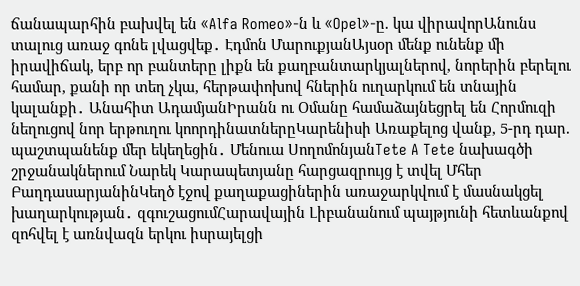ճանապարհին բախվել են «Alfa Romeo»-ն և «Opel»-ը. կա վիրավորԱնունս տալուց առաջ գոնե լվացվեք․ Էդմոն ՄարուքյանԱյսօր մենք ունենք մի իրավիճակ, երբ որ բանտերը լիքն են քաղբանտարկյալներով, նորերին բերելու համար, քանի որ տեղ չկա, հերթափոխով հներին ուղարկում են տնային կալանքի․ Անահիտ ԱդամյանԻրանն ու Օմանը համաձայնեցրել են Հորմուզի նեղուցով նոր երթուղու կոորդինատներըԿարենիսի Առաքելոց վանք, 5-րդ դար. պաշտպանենք մեր եկեղեցին․ Մենուա ՍողոմոնյանTete A Tete նախագծի շրջանակներում Նարեկ Կարապետյանը հարցազրույց է տվել Մհեր ԲաղդասարյանինԿեղծ էջով քաղաքացիներին առաջարկվում է մասնակցել խաղարկության․ զգուշացումՀարավային Լիբանանում պայթյունի հետևանքով զոհվել է առնվազն երկու իսրայելցի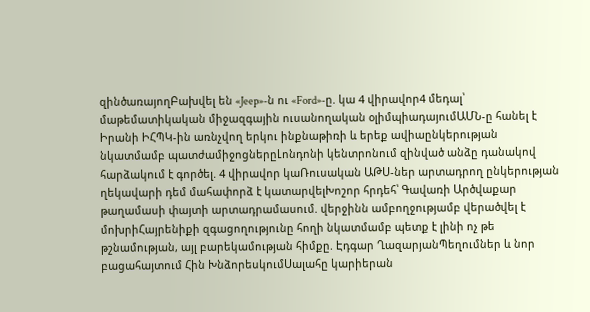զինծառայողԲախվել են «Jeep»-ն ու «Ford»-ը. կա 4 վիրավոր4 մեդալ՝ մաթեմատիկական միջազգային ուսանողական օլիմպիադայումԱՄՆ-ը հանել է Իրանի ԻՀՊԿ-ին առնչվող երկու ինքնաթիռի և երեք ավիաընկերության նկատմամբ պատժամիջոցներըԼոնդոնի կենտրոնում զինված անձը դանակով հարձակում է գործել. 4 վիրավոր կաՌուսական ԱԹՍ-ներ արտադրող ընկերության ղեկավարի դեմ մահափորձ է կատարվելԽոշոր հրդեհ՝ Գավառի Արծվաքար թաղամասի փայտի արտադրամասում. վերջինն ամբողջությամբ վերածվել է մոխրիՀայրենիքի զգացողությունը հողի նկատմամբ պետք է լինի ոչ թե թշնամության, այլ բարեկամության հիմքը. Էդգար ՂազարյանՊեղումներ և նոր բացահայտում Հին ԽնձորեսկումՍալահը կարիերան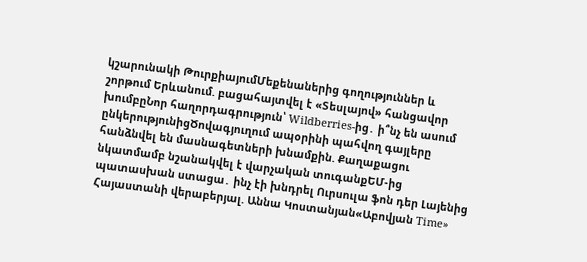կշարունակի ԹուրքիայումՄեքենաներից գողություններ և շորթում Երևանում. բացահայտվել է «Տեսլայով» հանցավոր խումբըՆոր հաղորդագրություն՝ Wildberries-ից․ ի՞նչ են ասում ընկերությունիցԾովագյուղում ապօրինի պահվող գայլերը հանձնվել են մասնագետների խնամքին. Քաղաքացու նկատմամբ նշանակվել է վարչական տուգանքԵՄ-ից պատասխան ստացա․ ինչ էի խնդրել Ուրսուլա ֆոն դեր Լայենից Հայաստանի վերաբերյալ. Աննա Կոստանյան«Աբովյան Time»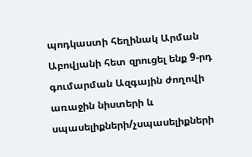պոդկաստի հեղինակ Արման Աբովյանի հետ զրուցել ենք 9-րդ գումարման Ազգային ժողովի առաջին նիստերի և սպասելիքների/չսպասելիքների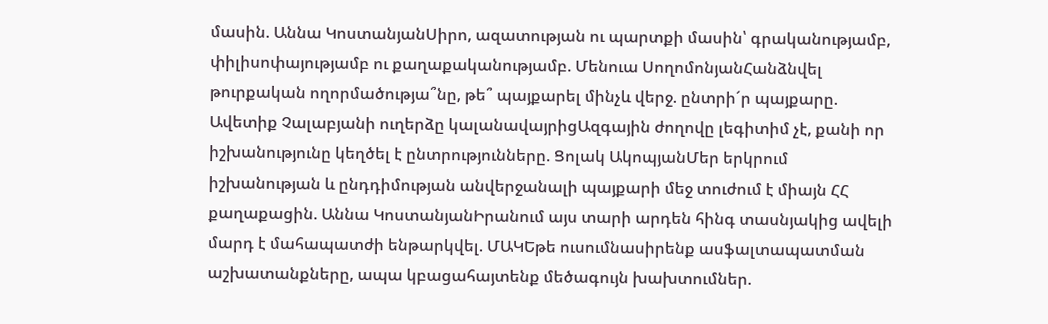մասին. Աննա ԿոստանյանՍիրո, ազատության ու պարտքի մասին՝ գրականությամբ, փիլիսոփայությամբ ու քաղաքականությամբ. Մենուա ՍողոմոնյանՀանձնվել թուրքական ողորմածությա՞նը, թե՞ պայքարել մինչև վերջ. ընտրի´ր պայքարը. Ավետիք Չալաբյանի ուղերձը կալանավայրիցԱզգային ժողովը լեգիտիմ չէ, քանի որ իշխանությունը կեղծել է ընտրությունները. Ցոլակ ԱկոպյանՄեր երկրում իշխանության և ընդդիմության անվերջանալի պայքարի մեջ տուժում է միայն ՀՀ քաղաքացին. Աննա ԿոստանյանԻրանում այս տարի արդեն հինգ տասնյակից ավելի մարդ է մահապատժի ենթարկվել. ՄԱԿԵթե ուսումնասիրենք ասֆալտապատման աշխատանքները, ապա կբացահայտենք մեծագույն խախտումներ.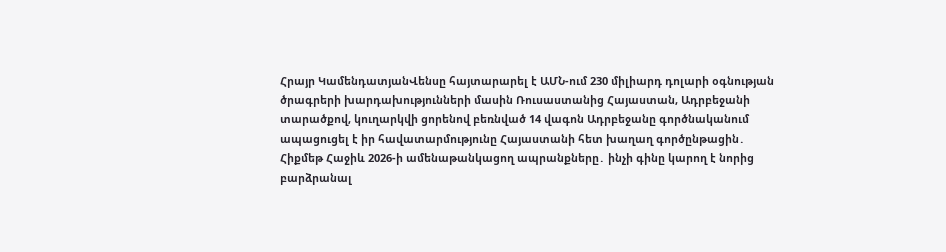Հրայր ԿամենդատյանՎենսը հայտարարել է ԱՄՆ-ում 230 միլիարդ դոլարի օգնության ծրագրերի խարդախությունների մասին Ռուսաստանից Հայաստան, Ադրբեջանի տարածքով, կուղարկվի ցորենով բեռնված 14 վագոն Ադրբեջանը գործնականում ապացուցել է իր հավատարմությունը Հայաստանի հետ խաղաղ գործընթացին․ Հիքմեթ Հաջիև 2026-ի ամենաթանկացող ապրանքները․ ինչի գինը կարող է նորից բարձրանալ